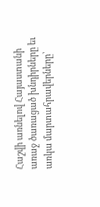Հաշվի առնելով Հայաստանի առաջ ծառացած խնդիրները եւ առկա մարտահրավերները՝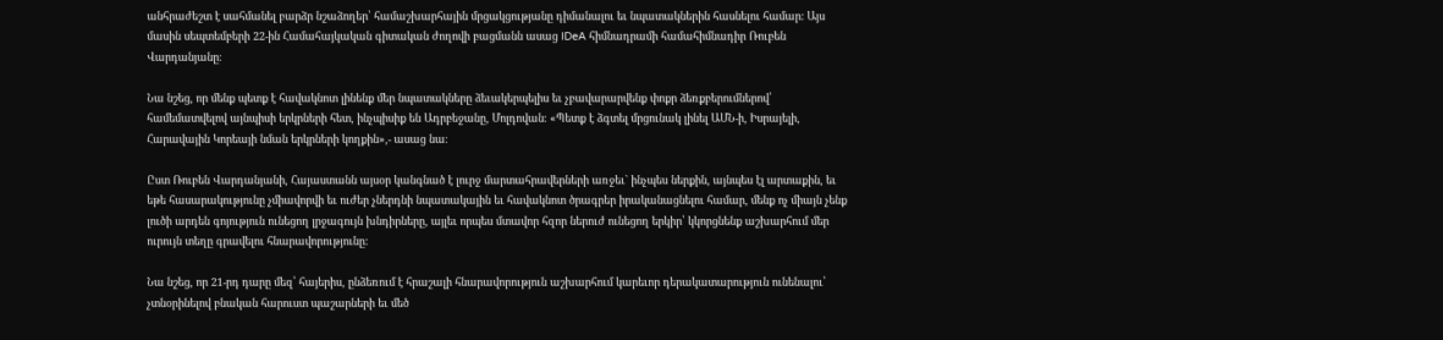անհրաժեշտ է սահմանել բարձր նշաձողեր՝ համաշխարհային մրցակցությանը դիմանալու եւ նպատակներին հասնելու համար: Այս մասին սեպտեմբերի 22-ին Համահայկական գիտական ժողովի բացմանն ասաց IDeA հիմնադրամի համահիմնադիր Ռուբեն Վարդանյանը։

Նա նշեց, որ մենք պետք է հավակնոտ լինենք մեր նպատակները ձեւակերպելիս եւ չբավարարվենք փոքր ձեռքբերումներով՝ համեմատվելով այնպիսի երկրների հետ, ինչպիսիք են Ադրբեջանը, Մոլդովան։ «Պետք է ձգտել մրցունակ լինել ԱՄՆ-ի, Իսրայելի, Հարավային Կորեայի նման երկրների կողքին»,- ասաց նա։

Ըստ Ռուբեն Վարդանյանի, Հայաստանն այսօր կանգնած է լուրջ մարտահրավերների առջեւ` ինչպես ներքին, այնպես էլ արտաքին, եւ եթե հասարակությունը չմիավորվի եւ ուժեր չներդնի նպատակային եւ հավակնոտ ծրագրեր իրականացնելու համար, մենք ոչ միայն չենք լուծի արդեն գոյություն ունեցող լրջագույն խնդիրները, այլեւ որպես մտավոր հզոր ներուժ ունեցող երկիր՝ կկորցնենք աշխարհում մեր ուրույն տեղը գրավելու հնարավորությունը:

Նա նշեց, որ 21-րդ դարը մեզ՝ հայերիս, ընձեռում է հրաշալի հնարավորություն աշխարհում կարեւոր դերակատարություն ունենալու՝ չտնօրինելով բնական հարուստ պաշարների եւ մեծ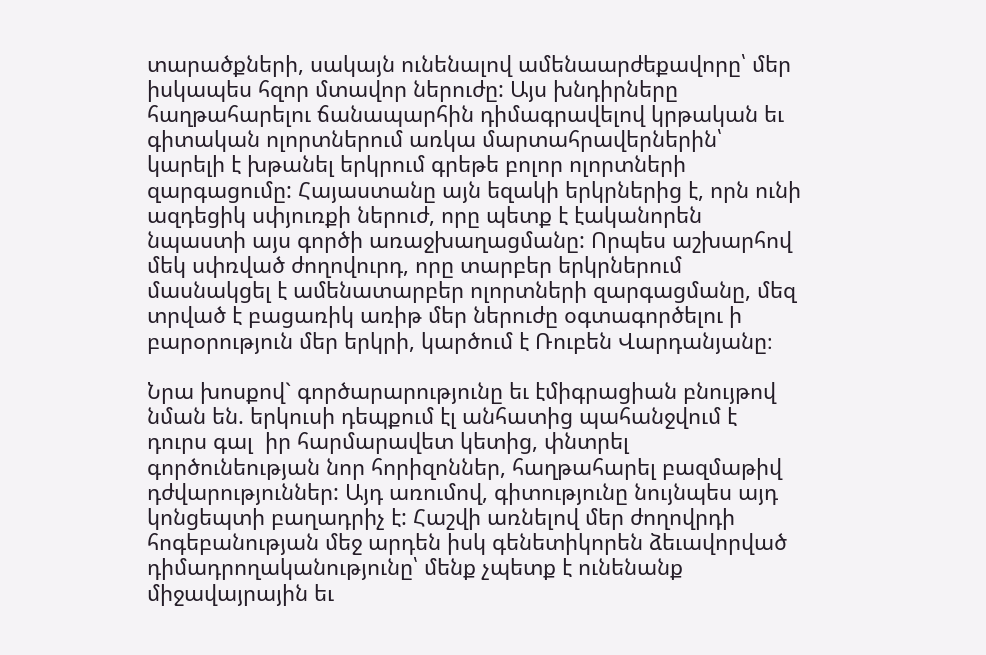տարածքների, սակայն ունենալով ամենաարժեքավորը՝ մեր իսկապես հզոր մտավոր ներուժը: Այս խնդիրները հաղթահարելու ճանապարհին դիմագրավելով կրթական եւ գիտական ոլորտներում առկա մարտահրավերներին՝ կարելի է խթանել երկրում գրեթե բոլոր ոլորտների զարգացումը: Հայաստանը այն եզակի երկրներից է, որն ունի ազդեցիկ սփյուռքի ներուժ, որը պետք է էականորեն նպաստի այս գործի առաջխաղացմանը: Որպես աշխարհով մեկ սփռված ժողովուրդ, որը տարբեր երկրներում մասնակցել է ամենատարբեր ոլորտների զարգացմանը, մեզ տրված է բացառիկ առիթ մեր ներուժը օգտագործելու ի բարօրություն մեր երկրի, կարծում է Ռուբեն Վարդանյանը։

Նրա խոսքով` գործարարությունը եւ էմիգրացիան բնույթով նման են. երկուսի դեպքում էլ անհատից պահանջվում է դուրս գալ  իր հարմարավետ կետից, փնտրել գործունեության նոր հորիզոններ, հաղթահարել բազմաթիվ դժվարություններ: Այդ առումով, գիտությունը նույնպես այդ կոնցեպտի բաղադրիչ է: Հաշվի առնելով մեր ժողովրդի հոգեբանության մեջ արդեն իսկ գենետիկորեն ձեւավորված դիմադրողականությունը՝ մենք չպետք է ունենանք միջավայրային եւ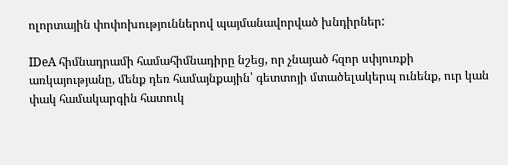ոլորտային փոփոխություններով պայմանավորված խնդիրներ:

IDeA հիմնադրամի համահիմնադիրը նշեց, որ չնայած հզոր սփյուռքի առկայությանը, մենք դեռ համայնքային՝ գետտոյի մտածելակերպ ունենք, ուր կան փակ համակարգին հատուկ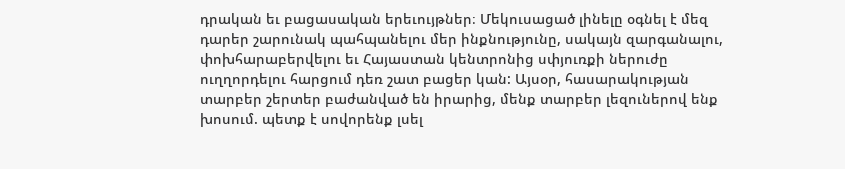դրական եւ բացասական երեւույթներ։ Մեկուսացած լինելը օգնել է մեզ դարեր շարունակ պահպանելու մեր ինքնությունը, սակայն զարգանալու, փոխհարաբերվելու եւ Հայաստան կենտրոնից սփյուռքի ներուժը ուղղորդելու հարցում դեռ շատ բացեր կան: Այսօր, հասարակության տարբեր շերտեր բաժանված են իրարից, մենք տարբեր լեզուներով ենք խոսում. պետք է սովորենք լսել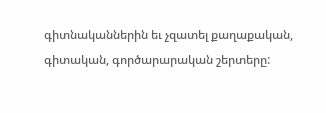գիտնականներին եւ չզատել քաղաքական, գիտական, գործարարական շերտերը: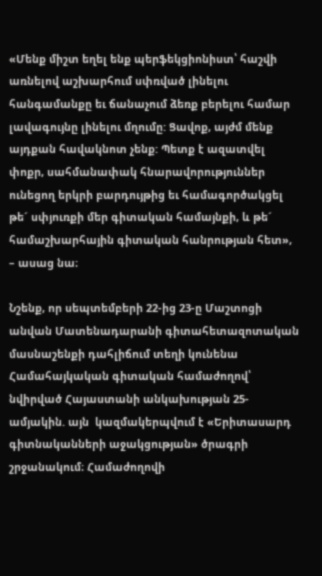«Մենք միշտ եղել ենք պերֆեկցիոնիստ՝ հաշվի առնելով աշխարհում սփռված լինելու հանգամանքը եւ ճանաչում ձեռք բերելու համար լավագույնը լինելու մղումը: Ցավոք, այժմ մենք այդքան հավակնոտ չենք: Պետք է ազատվել փոքր, սահմանափակ հնարավորություններ ունեցող երկրի բարդույթից եւ համագործակցել թե´ սփյուռքի մեր գիտական համայնքի, և թե´ համաշխարհային գիտական հանրության հետ», – ասաց նա։

Նշենք, որ սեպտեմբերի 22-ից 23-ը Մաշտոցի անվան Մատենադարանի գիտահետազոտական մասնաշենքի դահլիճում տեղի կունենա Համահայկական գիտական համաժողով՝ նվիրված Հայաստանի անկախության 25-ամյակին. այն  կազմակերպվում է «Երիտասարդ գիտնականների աջակցության» ծրագրի շրջանակում։ Համաժողովի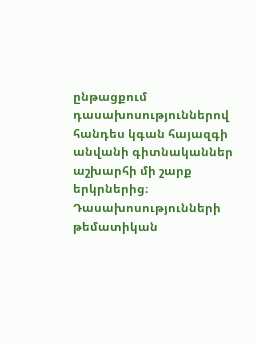ընթացքում դասախոսություններով հանդես կգան հայազգի անվանի գիտնականներ աշխարհի մի շարք երկրներից։ Դասախոսությունների թեմատիկան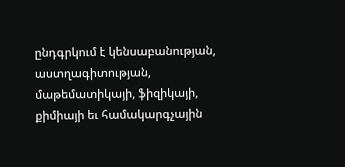ընդգրկում է կենսաբանության, աստղագիտության, մաթեմատիկայի, ֆիզիկայի, քիմիայի եւ համակարգչային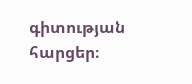գիտության հարցեր։